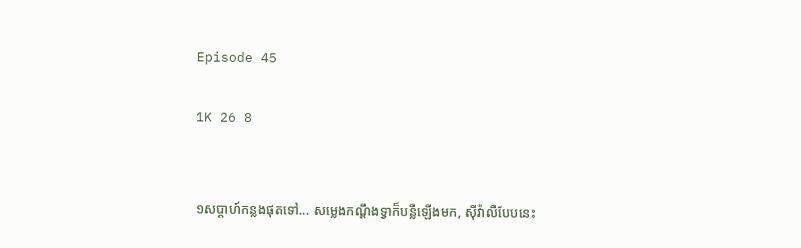Episode 45

1K 26 8


១សប្ដាហ៍កន្លងផុតទៅ... សម្លេងកណ្ដឹងទ្វាក៏បន្លឺឡើងមក, សុីវ៉ាលឺបែបនេះ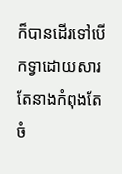ក៏បានដើរទៅបើកទ្វាដោយសារតែនាងកំពុងតែចំ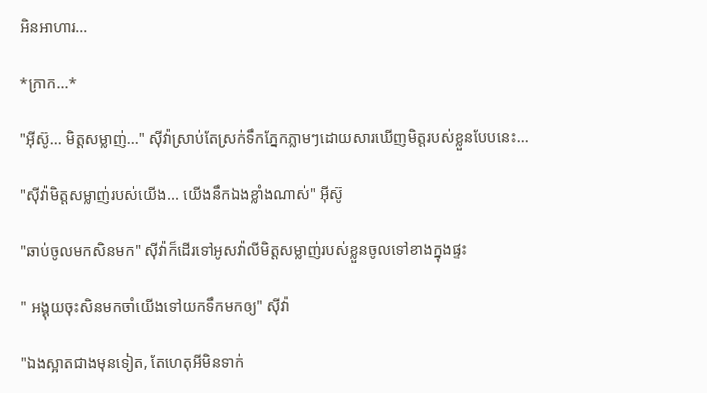អិនអាហារ...

*ក្រាក...*

"អុីស៊ូ... មិត្តសម្លាញ់..." សុីវ៉ាស្រាប់តែស្រក់ទឹកភ្នែកភ្លាមៗដោយសារឃើញមិត្តរបស់ខ្លួនបែបនេះ...

"ស៊ីវ៉ាមិត្តសម្លាញ់របស់យើង... យើងនឹកឯងខ្លាំងណាស់" អុីស៊ូ

"ឆាប់ចូលមកសិនមក" សុីវ៉ាក៏ដើរទៅអូសវ៉ាលីមិត្តសម្លាញ់របស់ខ្លួនចូលទៅខាងក្នុងផ្ទះ

" អង្គុយចុះសិនមកចាំយើងទៅយកទឹកមកឲ្យ" សុីវ៉ា

"ឯងស្អាតជាងមុនទៀត, តែហេតុអីមិនទាក់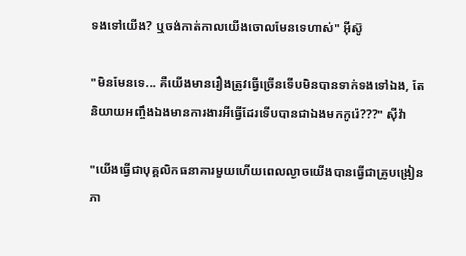ទងទៅយើង? ឬចង់កាត់កាលយើងចោលមែនទេហាស់" អុីស៊ូ

"មិនមែនទេ... គឺយើងមានរឿងត្រូវធ្វើច្រើនទើបមិនបានទាក់ទងទៅឯង, តែនិយាយអញ្ចឹងឯងមានការងារអីធ្វើដែរទើបបានជាឯងមកកូរ៉េ???" សុីវ៉ា

"យើងធ្វើជាបុគ្គលិកធនាគារមួយហើយពេលល្ងាចយើងបានធ្វើជាគ្រូបង្រៀនភា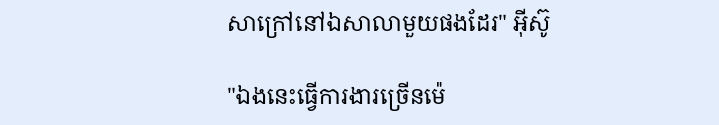សាក្រៅនៅឯសាលាមួយផងដែរ" អុីស៊ូ

"ឯងនេះធ្វើការងារច្រើនម៉េ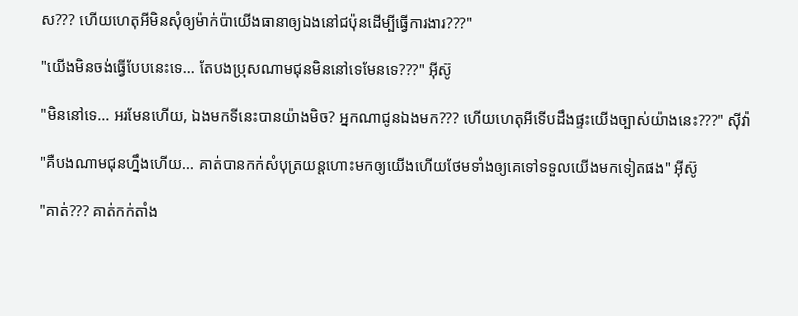ស??? ហើយហេតុអីមិនសុំឲ្យម៉ាក់ប៉ាយើងធានាឲ្យឯងនៅជប៉ុនដើម្បីធ្វើការងារ???"

"យើងមិនចង់ធ្វើបែបនេះទេ... តែបងប្រុសណាមជុនមិននៅទេមែនទេ???" អុីស៊ូ

"មិននៅទេ... អរមែនហើយ, ឯងមកទីនេះបានយ៉ាងមិច? អ្នកណាជូនឯងមក??? ហើយហេតុអីទើបដឹងផ្ទះយើងច្បាស់យ៉ាងនេះ???" សុីវ៉ា

"គឺបងណាមជុនហ្នឹងហើយ... គាត់បានកក់សំបុត្រយន្តហោះមកឲ្យយើងហើយថែមទាំងឲ្យគេទៅទទួលយើងមកទៀតផង" អុីស៊ូ

"គាត់??? គាត់កក់តាំង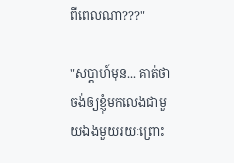ពីពេលណា???"

"សប្ដាហ៍មុន... គាត់ថាចង់ឲ្យខ្ញុំមកលេងជាមួយឯងមួយរយៈព្រោះ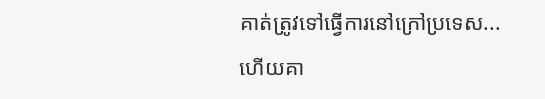គាត់ត្រូវទៅធ្វើការនៅក្រៅប្រទេស... ហើយគា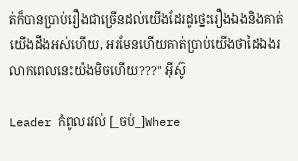ត់ក៏បានប្រាប់រឿងជាច្រើនដល់យើងដែរដូថ្នេះរឿងឯងនិងគាត់យើងដឹងអស់ហើយ, អរមែនហើយគាត់ប្រាប់យើងថាដៃឯងរលាកពេលនេះយ៉ងមិចហើយ???" អុីស៊ូ

Leader កំពូលរវល់ [_ចប់_]Where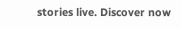stories live. Discover now